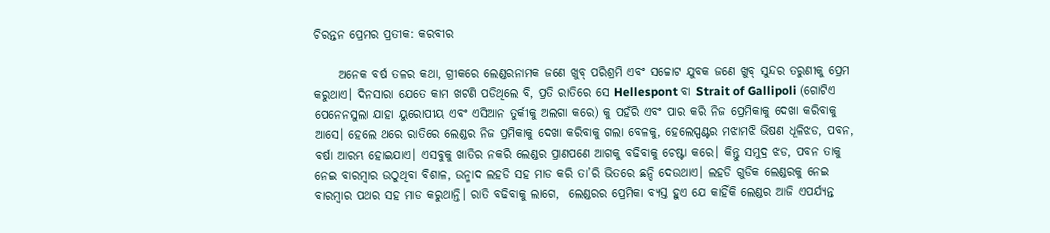ଚିରନ୍ତନ ପ୍ରେମର ପ୍ରତୀକ: କରବୀର

     ଅନେକ ବର୍ଷ ତଳର କଥା, ଗ୍ରୀକରେ ଲେଣ୍ଡରନାମକ ଜଣେ ଖୁବ୍ ପରିଶ୍ରମି ଏବଂ ସଚ୍ଚୋଟ ଯୁବକ ଜଣେ ଖୁବ୍ ସୁନ୍ଦର ତରୁଣୀକୁ ପ୍ରେମ କରୁଥାଏ। ଦିନସାରା ଯେତେ କାମ ଖଟଣି ପଡିଥିଲେ ବି, ପ୍ରତି ରାତିରେ ସେ Hellespont ବା Strait of Gallipoli (ଗୋଟିଏ ପେନେନସୁଲା ଯାହା ୟୁରୋପୀୟ ଏବଂ ଏସିଆନ ତୁର୍କୀକୁ ଅଲଗା କରେ) କୁ ପହଁରି ଏବଂ ପାର କରି ନିଜ ପ୍ରେମିକାକୁ ଦେଖା କରିବାକୁ ଆସେ। ହେଲେ ଥରେ ରାତିରେ ଲେଣ୍ଡର ନିଜ ପ୍ରମିକାକୁ ଦେଖା କରିବାକୁ ଗଲା ବେଳକୁ, ହେଲେସ୍ପଣ୍ଟର ମଝାମଝି ଭିଷଣ ଧୂଳିଝଡ, ପବନ, ବର୍ଷା ଆରମ୍ଭ ହୋଇଯାଏ। ଏସବୁକୁ ଖାତିର ନକରି ଲେଣ୍ଡର ପ୍ରାଣପଣେ ଆଗକୁ ବଢିବାକୁ ଚେଷ୍ଟା କରେ। କିନ୍ତୁ ସମୁଦ୍ର ଝଡ, ପବନ ତାକୁ ନେଇ ବାରମ୍ବାର ଉଠୁଥିବା ବିଶାଳ, ଉନ୍ମାଦ ଲହଡି ସହ ମାଡ କରି ତା’ରି ଭିତରେ ଛନ୍ଦି ଦେଉଥାଏ। ଲହଡି ଗୁଡିକ ଲେଣ୍ଡରକୁ ନେଇ ବାରମ୍ବାର ପଥର ସହ ମାଡ କରୁଥାନ୍ତି। ରାତି ବଢିବାକୁ ଲାଗେ,  ଲେଣ୍ଡରର ପ୍ରେମିକା ବ୍ୟସ୍ତ ହୁଏ ଯେ କାହିଁକି ଲେଣ୍ଡର ଆଜି ଏପର୍ଯ୍ୟନ୍ତ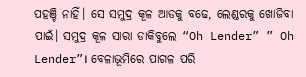ପହଞ୍ଚି ନାହିଁ। ସେ ସମୁଦ୍ର କୂଳ ଆଡକୁ ବଢେ, ଲେଣ୍ଡରକୁ ଖୋଜିବା ପାଇଁ। ସମୁଦ୍ର କୂଳ ସାରା ଡାକିବୁଲେ “Oh Lender” ” Oh Lender”। ବେଳାଭୂମିରେ ପାଗଳ ପରି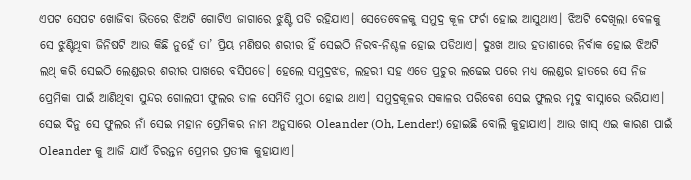ଏପଟ ସେପଟ ଖୋଜିବା ଭିତରେ ଝିଅଟି ଗୋଟିଏ ଜାଗାରେ ଝୁଣ୍ଟି ପଡି ରହିଯାଏ। ସେତେବେଳକୁ ସମୁଦ୍ର କୂଳ ଫର୍ଚା ହୋଇ ଆସୁଥାଏ। ଝିଅଟି ଦେଖିଲା ବେଳକୁ ସେ ଝୁଣ୍ଟିଥିବା ଜିନିଷଟି ଆଉ କିଛି ନୁହେଁ ତା’ ପ୍ରିୟ ମଣିଷର ଶରୀର ହିଁ ସେଇଠି ନିରବ-ନିଶ୍ଚଳ ହୋଇ ପଡିଥାଏ। ଦୁଃଖ ଆଉ ହତାଶାରେ ନିର୍ବାକ ହୋଇ ଝିଅଟି ଲଥ୍ କରି ସେଇଠି ଲେଣ୍ଡରର ଶରୀର ପାଖରେ ବସିପଡେ। ହେଲେ ସମୁଦ୍ରଝଡ, ଲହରୀ ସହ ଏତେ ପ୍ରଚୁର ଲଢେଇ ପରେ ମଧ୍ୟ ଲେଣ୍ଡର ହାତରେ ସେ ନିଜ ପ୍ରେମିକା ପାଇଁ ଆଣିଥିବା ସୁନ୍ଦର ଗୋଲପୀ ଫୁଲର ଡାଳ ସେମିତି ମୁଠା ହୋଇ ଥାଏ। ସମୁଦ୍ରକୂଳର ସକାଳର ପରିବେଶ ସେଇ ଫୁଲର ମୃଦୁ ବାସ୍ନାରେ ଭରିଯାଏ। ସେଇ ଦିନୁ ସେ ଫୁଲର ନାଁ ସେଇ ମହାନ ପ୍ରେମିକର ନାମ ଅନୁସାରେ Oleander (Oh, Lender!) ହୋଇଛି ବୋଲି କୁହାଯାଏ। ଆଉ ଖାସ୍ ଏଇ କାରଣ ପାଇଁ Oleander କୁ ଆଜି ଯାଏଁ ଚିରନ୍ତନ ପ୍ରେମର ପ୍ରତୀକ କୁହାଯାଏ।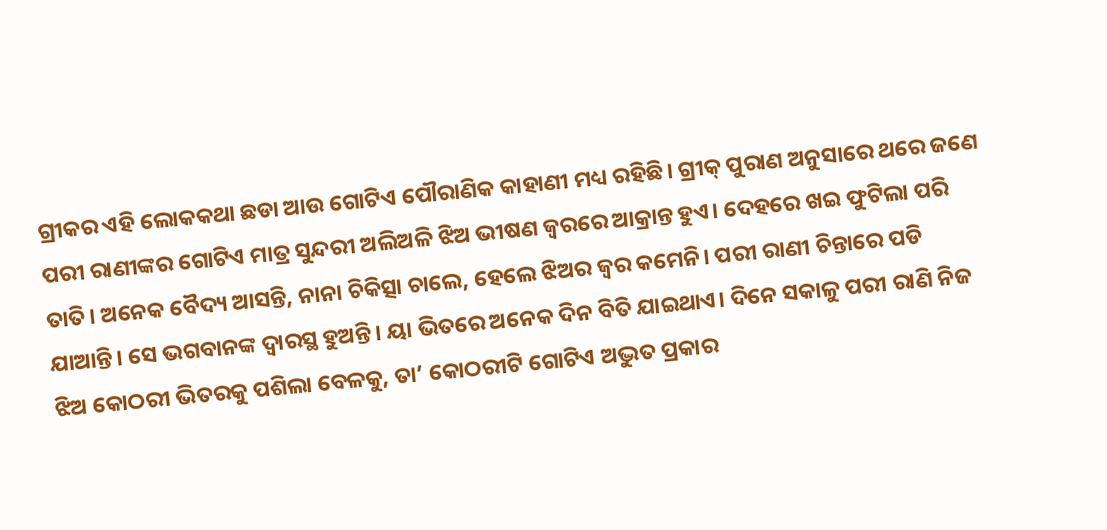ଗ୍ରୀକର ଏହି ଲୋକକଥା ଛଡା ଆଉ ଗୋଟିଏ ପୌରାଣିକ କାହାଣୀ ମଧ୍ୟ ରହିଛି। ଗ୍ରୀକ୍ ପୁରାଣ ଅନୁସାରେ ଥରେ ଜଣେ ପରୀ ରାଣୀଙ୍କର ଗୋଟିଏ ମାତ୍ର ସୁନ୍ଦରୀ ଅଲିଅଳି ଝିଅ ଭୀଷଣ ଜ୍ବରରେ ଆକ୍ରାନ୍ତ ହୁଏ। ଦେହରେ ଖଇ ଫୁଟିଲା ପରି ତାତି। ଅନେକ ବୈଦ୍ୟ ଆସନ୍ତି, ନାନା ଚିକିତ୍ସା ଚାଲେ, ହେଲେ ଝିଅର ଜ୍ବର କମେନି। ପରୀ ରାଣୀ ଚିନ୍ତାରେ ପଡି ଯାଆନ୍ତି। ସେ ଭଗବାନଙ୍କ ଦ୍ବାରସ୍ଥ ହୁଅନ୍ତି। ୟା ଭିତରେ ଅନେକ ଦିନ ବିତି ଯାଇଥାଏ। ଦିନେ ସକାଳୁ ପରୀ ରାଣି ନିଜ ଝିଅ କୋଠରୀ ଭିତରକୁ ପଶିଲା ବେଳକୁ, ତା’ କୋଠରୀଟି ଗୋଟିଏ ଅଦ୍ଭୁତ ପ୍ରକାର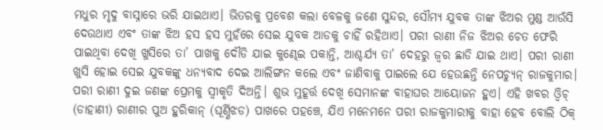ମଧୁର ମୃଦୁ ବାସ୍ନାରେ ଭରି ଯାଇଥାଏ। ଭିତରକୁ ପ୍ରବେଶ କଲା ବେଳକୁ ଜଣେ ସୁନ୍ଦର, ସୌମ୍ୟ ଯୁବକ ତାଙ୍କ ଝିଅର ମୁଣ୍ଡ ଆଉଁସି ଦେଉଥାଏ ଏବଂ ତାଙ୍କ ଝିଅ ହସ ହସ ମୁହଁରେ ସେଇ ଯୁବକ ଆଡକୁ ଚାହିଁ ରହିଥାଏ। ପରୀ ରାଣୀ ନିଜ ଝିଅର ଚେତ ଫେରି ପାଇଥିବା ଦେଖି ଖୁସିରେ ତା’ ପାଖକୁ ଦୌଡି ଯାଇ କୁଣ୍ଢେଇ ପକାନ୍ତି, ଆଶ୍ଚର୍ଯ୍ୟ ତା’ ଦେହରୁ ଜ୍ବର ଛାଡି ଯାଇ ଥାଏ। ପରୀ ରାଣୀ ଖୁସି ହୋଇ ସେଇ ଯୁବକଙ୍କୁ ଧନ୍ୟବାଦ ଦେଇ ଆଲିଙ୍ଗନ କଲେ ଏବଂ ଜାଣିବାକୁ ପାଇଲେ ଯେ ହେଉଛନ୍ତି ନେପଚ୍ୟୁନ୍ ରାଜକୁମାର। ପରୀ ରାଣୀ ଦୁଇ ଜଣଙ୍କ ପ୍ରେମକୁ ସ୍ବୀକୃତି ଦିଅନ୍ତି। ଶୁଭ ମୁହୂର୍ତ୍ତ ଦେଖି ସେମାନଙ୍କ ବାହାଘର ଆୟୋଜନ ହୁଏ। ଏହି ଖବର ଓ୍ବିଚ୍ (ଡାହାଣୀ) ରାଣୀର ପୁଅ ହୁରିକାନ୍ (ଘୂର୍ଣ୍ଣିଝଡ) ପାଖରେ ପହଞ୍ଚେ, ଯିଏ ମନେମନେ ପରୀ ରାଜକୁମାରୀକୁ ବାହା ହେବ ବୋଲି ଠିକ୍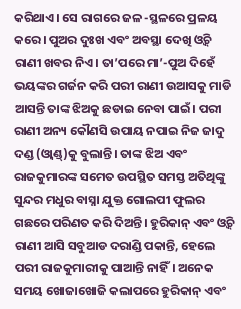କରିଥାଏ। ସେ ରାଗରେ ଜଳ -ସ୍ଥଳରେ ପ୍ରଳୟ କରେ। ପୁଅର ଦୁଃଖ ଏବଂ ଅବସ୍ଥା ଦେଖି ଓ୍ବିଚ୍ ରାଣୀ ଖବର ନିଏ। ତା’ପରେ ମା’-ପୁଅ ଦିହେଁ ଭୟଙ୍କର ଗର୍ଜନ କରି ପରୀ ରାଣୀ ଉଆସକୁ ମାଡି ଆସନ୍ତି ତାଙ୍କ ଝିଅକୁ ଛଡାଇ ନେବା ପାଇଁ। ପରୀ ରାଣୀ ଅନ୍ୟ କୌଣସି ଉପାୟ ନପାଇ ନିଜ ଜାଦୁ ଦଣ୍ଡ (ଓ୍ବାଣ୍ଡ୍)କୁ ବୁଲାନ୍ତି। ତାଙ୍କ ଝିଅ ଏବଂ ରାଜକୁମାରଙ୍କ ସମେତ ଉପସ୍ଥିତ ସମସ୍ତ ଅତିଥିଙ୍କୁ ସୁନ୍ଦର ମଧୁର ବାସ୍ନା ଯୁକ୍ତ ଗୋଲପୀ ଫୁଲର ଗଛରେ ପରିଣତ କରି ଦିଅନ୍ତି। ହୁରିକାନ୍ ଏବଂ ଓ୍ବିଚ୍ ରାଣୀ ଆସି ସବୁଆଡ ଦରାଣ୍ଡି ପକାନ୍ତି, ହେଲେ ପରୀ ରାଜକୁମାରୀକୁ ପାଆନ୍ତି ନାହିଁ। ଅନେକ ସମୟ ଖୋଜାଖୋଜି କଲାପରେ ହୁରିକାନ୍ ଏବଂ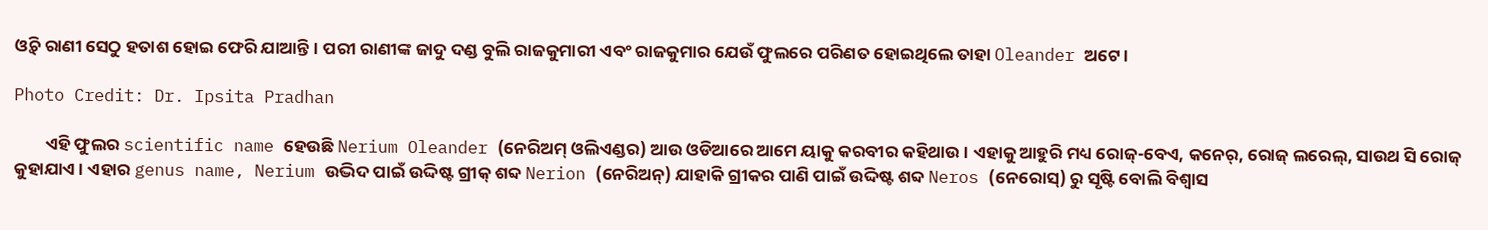ଓ୍ବିଚ୍ ରାଣୀ ସେଠୁ ହତାଶ ହୋଇ ଫେରି ଯାଆନ୍ତି। ପରୀ ରାଣୀଙ୍କ ଜାଦୁ ଦଣ୍ଡ ବୁଲି ରାଜକୁମାରୀ ଏବଂ ରାଜକୁମାର ଯେଉଁ ଫୁଲରେ ପରିଣତ ହୋଇଥିଲେ ତାହା Oleander ଅଟେ।

Photo Credit: Dr. Ipsita Pradhan

        ଏହି ଫୁଲର scientific name ହେଉଛି Nerium Oleander (ନେରିଅମ୍ ଓଲିଏଣ୍ଡର) ଆଉ ଓଡିଆରେ ଆମେ ୟାକୁ କରବୀର କହିଥାଉ। ଏହାକୁ ଆହୁରି ମଧ୍ୟ ରୋଜ୍-ବେଏ, କନେର୍, ରୋଜ୍ ଲରେଲ୍, ସାଉଥ ସି ରୋଜ୍ କୁହାଯାଏ। ଏହାର genus name, Nerium ଉଦ୍ଭିଦ ପାଇଁ ଉଦ୍ଦିଷ୍ଟ ଗ୍ରୀକ୍ ଶବ୍ଦ Nerion (ନେରିଅନ୍) ଯାହାକି ଗ୍ରୀକର ପାଣି ପାଇଁ ଉଦ୍ଦିଷ୍ଟ ଶବ୍ଦ Neros (ନେରୋସ୍) ରୁ ସୃଷ୍ଟି ବୋଲି ବିଶ୍ବାସ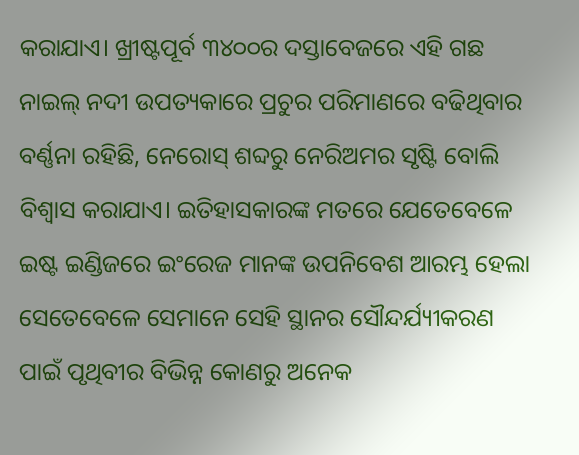କରାଯାଏ। ଖ୍ରୀଷ୍ଟପୂର୍ବ ୩୪୦୦ର ଦସ୍ତାବେଜରେ ଏହି ଗଛ ନାଇଲ୍ ନଦୀ ଉପତ୍ୟକାରେ ପ୍ରଚୁର ପରିମାଣରେ ବଢିଥିବାର ବର୍ଣ୍ଣନା ରହିଛି, ନେରୋସ୍ ଶବ୍ଦରୁ ନେରିଅମର ସୃଷ୍ଟି ବୋଲି ବିଶ୍ୱାସ କରାଯାଏ। ଇତିହାସକାରଙ୍କ ମତରେ ଯେତେବେଳେ ଇଷ୍ଟ ଇଣ୍ଡିଜରେ ଇଂରେଜ ମାନଙ୍କ ଉପନିବେଶ ଆରମ୍ଭ ହେଲା ସେତେବେଳେ ସେମାନେ ସେହି ସ୍ଥାନର ସୌନ୍ଦର୍ଯ୍ୟୀକରଣ ପାଇଁ ପୃଥିବୀର ବିଭିନ୍ନ କୋଣରୁ ଅନେକ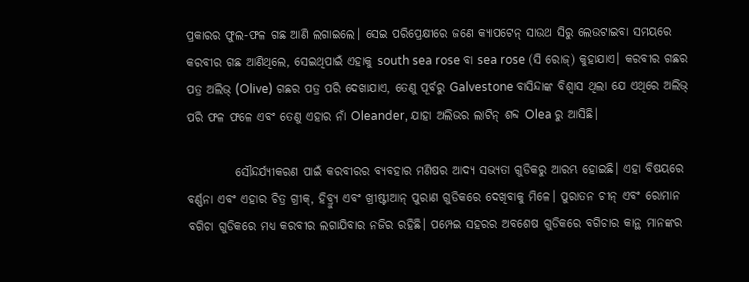ପ୍ରକାରର ଫୁଲ-ଫଳ ଗଛ ଆଣି ଲଗାଇଲେ। ସେଇ ପରିପ୍ରେକ୍ଷୀରେ ଜଣେ କ୍ୟାପଟେନ୍ ସାଉଥ ସିରୁ ଲେଉଟାଇବା ସମୟରେ କରବୀର ଗଛ ଆଣିଥିଲେ, ସେଇଥିପାଇଁ ଏହାକୁ south sea rose ବା sea rose (ସି ରୋଜ୍) କୁହାଯାଏ। କରବୀର ଗଛର ପତ୍ର ଅଲିଭ୍ (Olive) ଗଛର ପତ୍ର ପରି ଦେଖାଯାଏ, ତେଣୁ ପୂର୍ବରୁ Galvestone ବାସିନ୍ଦାଙ୍କ ବିଶ୍ୱାସ ଥିଲା ଯେ ଏଥିରେ ଅଲିଭ୍ ପରି ଫଳ ଫଳେ ଏବଂ ତେଣୁ ଏହାର ନାଁ Oleander, ଯାହା ଅଲିଭର ଲାଟିନ୍ ଶବ୍ଦ Olea ରୁ ଆସିଛି।

          ସୌନ୍ଦର୍ଯ୍ୟୀକରଣ ପାଇଁ କରବୀରର ବ୍ୟବହାର ମଣିଷର ଆଦ୍ୟ ସଭ୍ୟତା ଗୁଡିକରୁ ଆରମ୍ଭ ହୋଇଛି। ଏହା ବିଷୟରେ ବର୍ଣ୍ଣନା ଏବଂ ଏହାର ଚିତ୍ର ଗ୍ରୀକ୍, ହିବ୍ର୍ୟୁ ଏବଂ ଖ୍ରୀଷ୍ଟୀଆନ୍ ପୁରାଣ ଗୁଡିକରେ ଦେଖିବାକୁ ମିଳେ। ପୁରାତନ ଚୀନ୍ ଏବଂ ରୋମାନ ବଗିଚା ଗୁଡିକରେ ମଧ୍ୟ କରବୀର ଲଗାଯିବାର ନଜିର ରହିଛି। ପମ୍ପେଇ ସହରର ଅବଶେଷ ଗୁଡିକରେ ବଗିଚାର କାନ୍ଥ ମାନଙ୍କର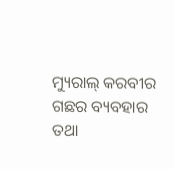ମ୍ୟୁରାଲ୍ କରବୀର ଗଛର ବ୍ୟବହାର ତଥା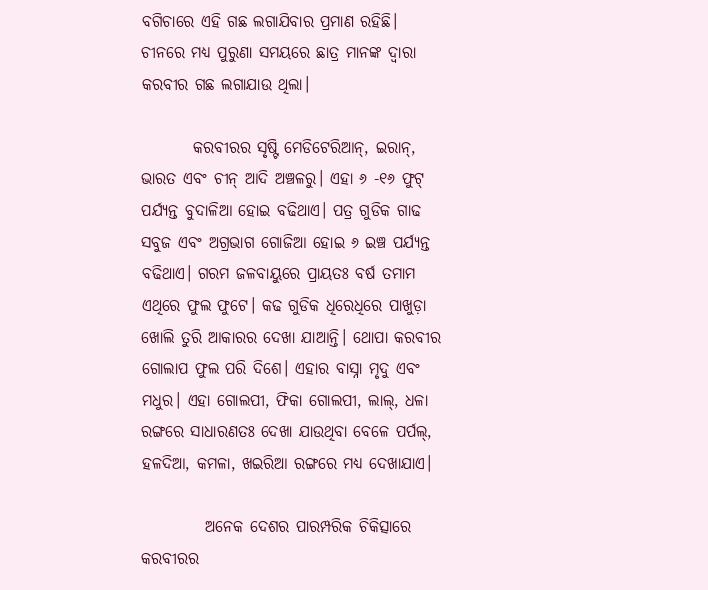ବଗିଚାରେ ଏହି ଗଛ ଲଗାଯିବାର ପ୍ରମାଣ ରହିଛି। ଚୀନରେ ମଧ୍ୟ ପୁରୁଣା ସମୟରେ ଛାତ୍ର ମାନଙ୍କ ଦ୍ବାରା କରବୀର ଗଛ ଲଗାଯାଉ ଥିଲା।

        କରବୀରର ସୃଷ୍ଟି ମେଡିଟେରିଆନ୍, ଇରାନ୍, ଭାରତ ଏବଂ ଚୀନ୍ ଆଦି ଅଞ୍ଚଳରୁ। ଏହା ୬ -୧୬ ଫୁଟ୍ ପର୍ଯ୍ୟନ୍ତ ବୁଦାଳିଆ ହୋଇ ବଢିଥାଏ। ପତ୍ର ଗୁଡିକ ଗାଢ ସବୁଜ ଏବଂ ଅଗ୍ରଭାଗ ଗୋଜିଆ ହୋଇ ୬ ଇଞ୍ଚ ପର୍ଯ୍ୟନ୍ତ ବଢିଥାଏ। ଗରମ ଜଳବାୟୁରେ ପ୍ରାୟତଃ ବର୍ଷ ତମାମ ଏଥିରେ ଫୁଲ ଫୁଟେ। କଢ ଗୁଡିକ ଧିରେଧିରେ ପାଖୁଡ଼ା ଖୋଲି ତୁରି ଆକାରର ଦେଖା ଯାଆନ୍ତି। ଥୋପା କରବୀର ଗୋଲାପ ଫୁଲ ପରି ଦିଶେ। ଏହାର ବାସ୍ନା ମୃଦୁ ଏବଂ ମଧୁର। ଏହା ଗୋଲପୀ, ଫିକା ଗୋଲପୀ, ଲାଲ୍, ଧଳା ରଙ୍ଗରେ ସାଧାରଣତଃ ଦେଖା ଯାଉଥିବା ବେଳେ ପର୍ପଲ୍, ହଳଦିଆ, କମଳା, ଖଇରିଆ ରଙ୍ଗରେ ମଧ୍ୟ ଦେଖାଯାଏ।

          ଅନେକ ଦେଶର ପାରମ୍ପରିକ ଚିକିତ୍ସାରେ କରବୀରର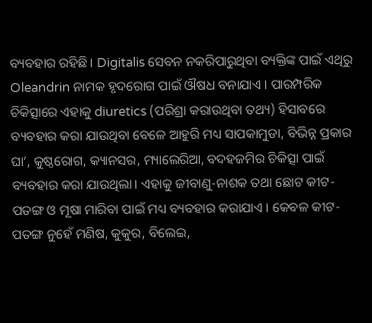ବ୍ୟବହାର ରହିଛି। Digitalis ସେବନ ନକରିପାରୁଥିବା ବ୍ୟକ୍ତିଙ୍କ ପାଇଁ ଏଥିରୁ Oleandrin ନାମକ ହୃଦରୋଗ ପାଇଁ ଔଷଧ ବନାଯାଏ। ପାରମ୍ପରିକ ଚିକିତ୍ସାରେ ଏହାକୁ diuretics (ପରିଶ୍ରା କରାଉଥିବା ତଥ୍ୟ) ହିସାବରେ ବ୍ୟବହାର କରା ଯାଉଥିବା ବେଳେ ଆହୁରି ମଧ୍ୟ ସାପକାମୁଡା, ବିଭିନ୍ନ ପ୍ରକାର ଘା’, କୁଷ୍ଠରୋଗ, କ୍ୟାନସର, ମ୍ୟାଲେରିଆ, ବଦହଜମିର ଚିକିତ୍ସା ପାଇଁ ବ୍ୟବହାର କରା ଯାଉଥିଲା। ଏହାକୁ ଜୀବାଣୁ-ନାଶକ ତଥା ଛୋଟ କୀଟ-ପତଙ୍ଗ ଓ ମୂଷା ମାରିବା ପାଇଁ ମଧ୍ୟ ବ୍ୟବହାର କରାଯାଏ। କେବଳ କୀଟ-ପତଙ୍ଗ ନୁହେଁ ମଣିଷ, କୁକୁର, ବିଲେଇ,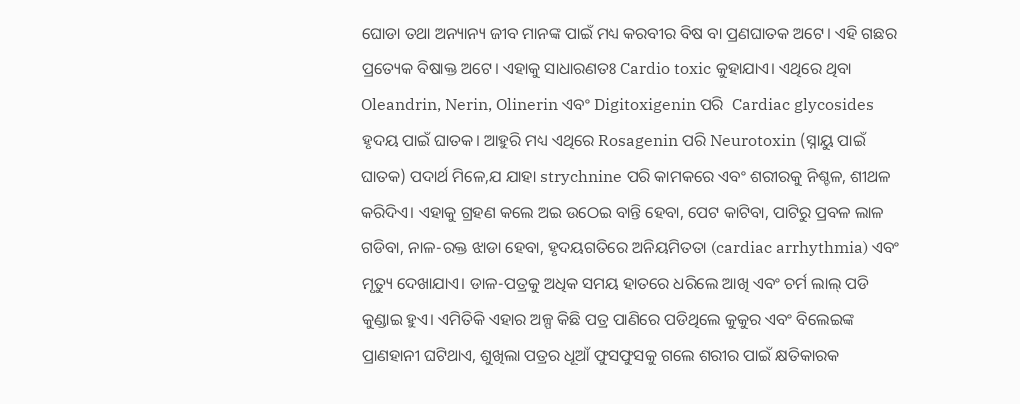ଘୋଡା ତଥା ଅନ୍ୟାନ୍ୟ ଜୀବ ମାନଙ୍କ ପାଇଁ ମଧ୍ୟ କରବୀର ବିଷ ବା ପ୍ରଣଘାତକ ଅଟେ। ଏହି ଗଛର ପ୍ରତ୍ୟେକ ବିଷାକ୍ତ ଅଟେ। ଏହାକୁ ସାଧାରଣତଃ Cardio toxic କୁହାଯାଏ। ଏଥିରେ ଥିବା Oleandrin, Nerin, Olinerin ଏବଂ Digitoxigenin ପରି  Cardiac glycosides ହୃଦୟ ପାଇଁ ଘାତକ। ଆହୁରି ମଧ୍ୟ ଏଥିରେ Rosagenin ପରି Neurotoxin (ସ୍ନାୟୁ ପାଇଁ ଘାତକ) ପଦାର୍ଥ ମିଳେ,ଯ ଯାହା strychnine ପରି କାମକରେ ଏବଂ ଶରୀରକୁ ନିଶ୍ଚଳ, ଶୀଥଳ କରିଦିଏ। ଏହାକୁ ଗ୍ରହଣ କଲେ ଅଇ ଉଠେଇ ବାନ୍ତି ହେବା, ପେଟ କାଟିବା, ପାଟିରୁ ପ୍ରବଳ ଲାଳ ଗଡିବା, ନାଳ-ରକ୍ତ ଝାଡା ହେବା, ହୃଦୟଗତିରେ ଅନିୟମିତତା (cardiac arrhythmia) ଏବଂ ମୃତ୍ୟୁ ଦେଖାଯାଏ। ଡାଳ-ପତ୍ରକୁ ଅଧିକ ସମୟ ହାତରେ ଧରିଲେ ଆଖି ଏବଂ ଚର୍ମ ଲାଲ୍ ପଡି କୁଣ୍ଡାଇ ହୁଏ। ଏମିତିକି ଏହାର ଅଳ୍ପ କିଛି ପତ୍ର ପାଣିରେ ପଡିଥିଲେ କୁକୁର ଏବଂ ବିଲେଇଙ୍କ ପ୍ରାଣହାନୀ ଘଟିଥାଏ, ଶୁଖିଲା ପତ୍ରର ଧୂଆଁ ଫୁସଫୁସକୁ ଗଲେ ଶରୀର ପାଇଁ କ୍ଷତିକାରକ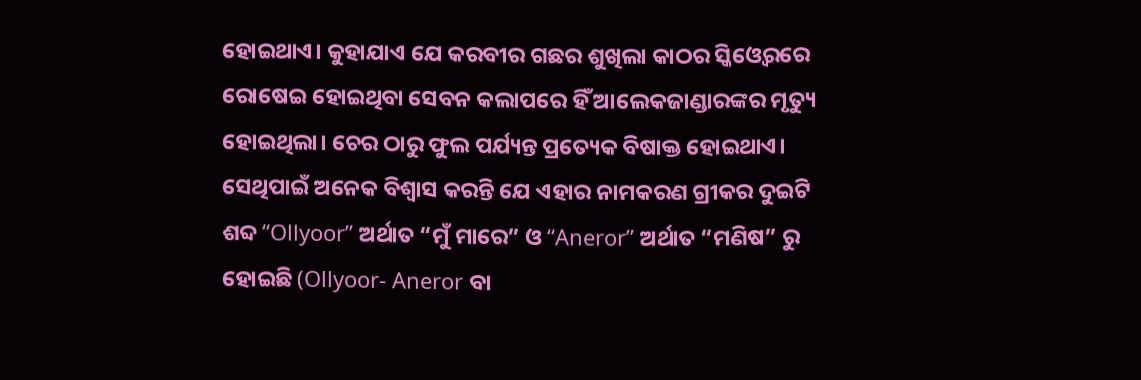ହୋଇଥାଏ। କୁହାଯାଏ ଯେ କରବୀର ଗଛର ଶୁଖିଲା କାଠର ସ୍କିଓ୍ବେରରେ ରୋଷେଇ ହୋଇଥିବା ସେବନ କଲାପରେ ହିଁ ଆଲେକଜାଣ୍ଡାରଙ୍କର ମୃତ୍ୟୁ ହୋଇଥିଲା। ଚେର ଠାରୁ ଫୁଲ ପର୍ଯ୍ୟନ୍ତ ପ୍ରତ୍ୟେକ ବିଷାକ୍ତ ହୋଇଥାଏ। ସେଥିପାଇଁ ଅନେକ ବିଶ୍ୱାସ କରନ୍ତି ଯେ ଏହାର ନାମକରଣ ଗ୍ରୀକର ଦୁଇଟି ଶବ୍ଦ “Ollyoor” ଅର୍ଥାତ “ମୁଁ ମାରେ” ଓ “Aneror” ଅର୍ଥାତ “ମଣିଷ” ରୁ ହୋଇଛି (Ollyoor- Aneror ବା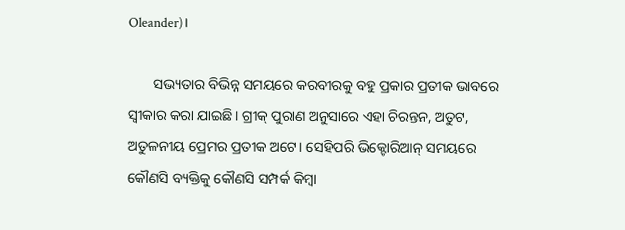Oleander)।

       ସଭ୍ୟତାର ବିଭିନ୍ନ ସମୟରେ କରବୀରକୁ ବହୁ ପ୍ରକାର ପ୍ରତୀକ ଭାବରେ ସ୍ବୀକାର କରା ଯାଇଛି। ଗ୍ରୀକ୍ ପୁରାଣ ଅନୁସାରେ ଏହା ଚିରନ୍ତନ, ଅତୁଟ, ଅତୁଳନୀୟ ପ୍ରେମର ପ୍ରତୀକ ଅଟେ। ସେହିପରି ଭିକ୍ଟୋରିଆନ୍ ସମୟରେ କୌଣସି ବ୍ୟକ୍ତିକୁ କୌଣସି ସମ୍ପର୍କ କିମ୍ବା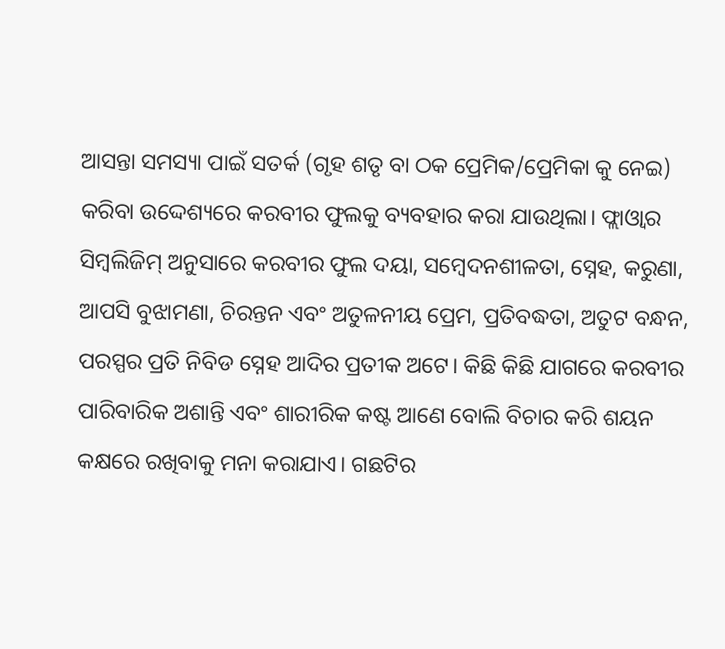ଆସନ୍ତା ସମସ୍ୟା ପାଇଁ ସତର୍କ (ଗୃହ ଶତୃ ବା ଠକ ପ୍ରେମିକ/ପ୍ରେମିକା କୁ ନେଇ) କରିବା ଉଦ୍ଦେଶ୍ୟରେ କରବୀର ଫୁଲକୁ ବ୍ୟବହାର କରା ଯାଉଥିଲା। ଫ୍ଲାଓ୍ବାର ସିମ୍ବଲିଜିମ୍ ଅନୁସାରେ କରବୀର ଫୁଲ ଦୟା, ସମ୍ବେଦନଶୀଳତା, ସ୍ନେହ, କରୁଣା, ଆପସି ବୁଝାମଣା, ଚିରନ୍ତନ ଏବଂ ଅତୁଳନୀୟ ପ୍ରେମ, ପ୍ରତିବଦ୍ଧତା, ଅତୁଟ ବନ୍ଧନ, ପରସ୍ପର ପ୍ରତି ନିବିଡ ସ୍ନେହ ଆଦିର ପ୍ରତୀକ ଅଟେ। କିଛି କିଛି ଯାଗରେ କରବୀର ପାରିବାରିକ ଅଶାନ୍ତି ଏବଂ ଶାରୀରିକ କଷ୍ଟ ଆଣେ ବୋଲି ବିଚାର କରି ଶୟନ କକ୍ଷରେ ରଖିବାକୁ ମନା କରାଯାଏ। ଗଛଟିର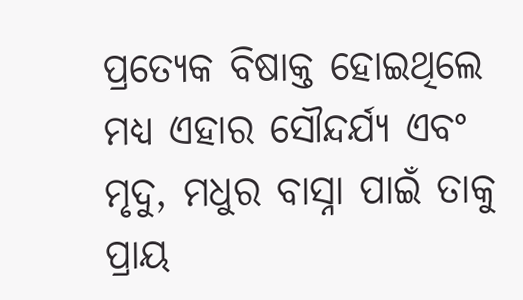ପ୍ରତ୍ୟେକ ବିଷାକ୍ତ ହୋଇଥିଲେ ମଧ୍ୟ ଏହାର ସୌନ୍ଦର୍ଯ୍ୟ ଏବଂ ମୃଦୁ, ମଧୁର ବାସ୍ନା ପାଇଁ ତାକୁ ପ୍ରାୟ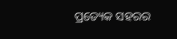ପ୍ରତ୍ୟେକ ସହରର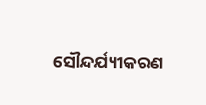ସୌନ୍ଦର୍ଯ୍ୟୀକରଣ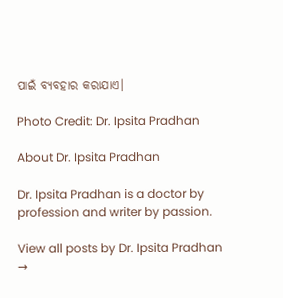ପାଇଁ ବ୍ୟବହାର କରାଯାଏ।

Photo Credit: Dr. Ipsita Pradhan

About Dr. Ipsita Pradhan

Dr. Ipsita Pradhan is a doctor by profession and writer by passion.

View all posts by Dr. Ipsita Pradhan →